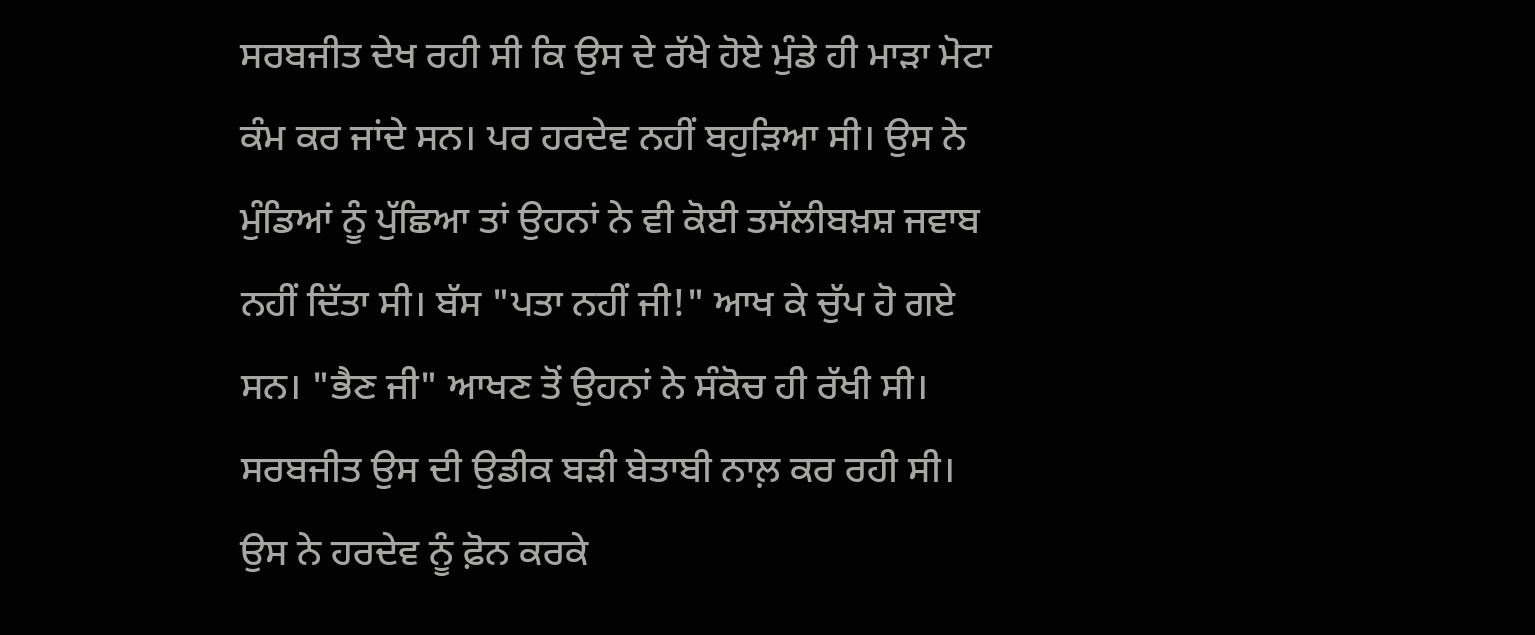ਸਰਬਜੀਤ ਦੇਖ ਰਹੀ ਸੀ ਕਿ ਉਸ ਦੇ ਰੱਖੇ ਹੋਏ ਮੁੰਡੇ ਹੀ ਮਾੜਾ ਮੋਟਾ ਕੰਮ ਕਰ ਜਾਂਦੇ ਸਨ। ਪਰ ਹਰਦੇਵ ਨਹੀਂ ਬਹੁੜਿਆ ਸੀ। ਉਸ ਨੇ ਮੁੰਡਿਆਂ ਨੂੰ ਪੁੱਛਿਆ ਤਾਂ ਉਹਨਾਂ ਨੇ ਵੀ ਕੋਈ ਤਸੱਲੀਬਖ਼ਸ਼ ਜਵਾਬ ਨਹੀਂ ਦਿੱਤਾ ਸੀ। ਬੱਸ "ਪਤਾ ਨਹੀਂ ਜੀ!" ਆਖ ਕੇ ਚੁੱਪ ਹੋ ਗਏ ਸਨ। "ਭੈਣ ਜੀ" ਆਖਣ ਤੋਂ ਉਹਨਾਂ ਨੇ ਸੰਕੋਚ ਹੀ ਰੱਖੀ ਸੀ। ਸਰਬਜੀਤ ਉਸ ਦੀ ਉਡੀਕ ਬੜੀ ਬੇਤਾਬੀ ਨਾਲ਼ ਕਰ ਰਹੀ ਸੀ। ਉਸ ਨੇ ਹਰਦੇਵ ਨੂੰ ਫ਼ੋਨ ਕਰਕੇ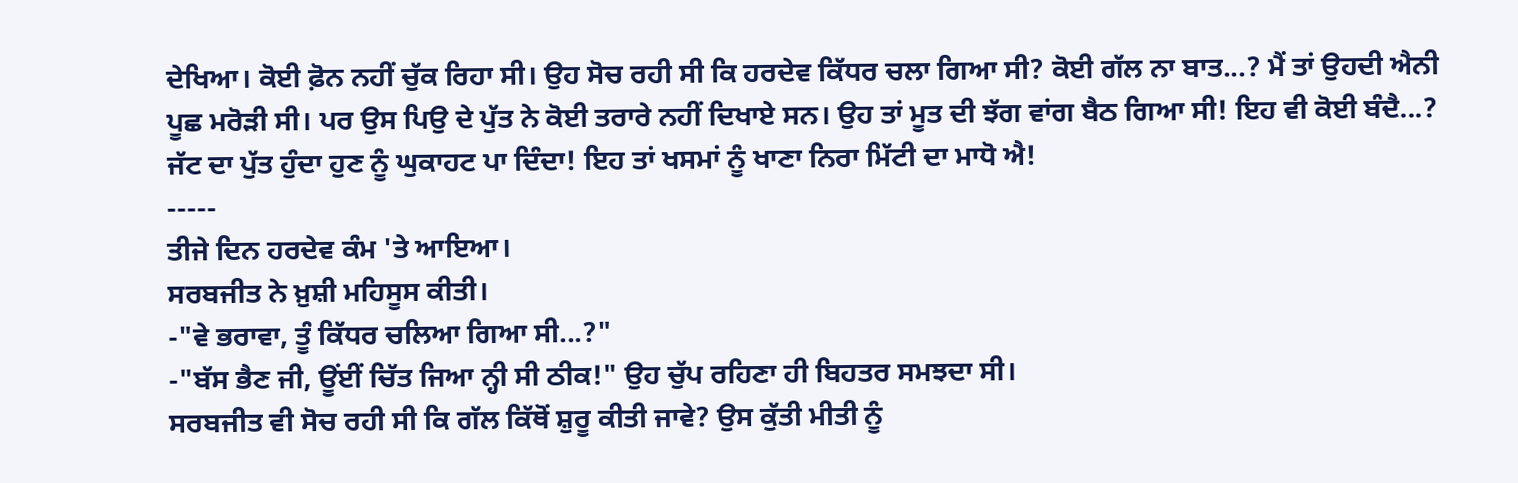ਦੇਖਿਆ। ਕੋਈ ਫ਼ੋਨ ਨਹੀਂ ਚੁੱਕ ਰਿਹਾ ਸੀ। ਉਹ ਸੋਚ ਰਹੀ ਸੀ ਕਿ ਹਰਦੇਵ ਕਿੱਧਰ ਚਲਾ ਗਿਆ ਸੀ? ਕੋਈ ਗੱਲ ਨਾ ਬਾਤ...? ਮੈਂ ਤਾਂ ਉਹਦੀ ਐਨੀ ਪੂਛ ਮਰੋੜੀ ਸੀ। ਪਰ ਉਸ ਪਿਉ ਦੇ ਪੁੱਤ ਨੇ ਕੋਈ ਤਰਾਰੇ ਨਹੀਂ ਦਿਖਾਏ ਸਨ। ਉਹ ਤਾਂ ਮੂਤ ਦੀ ਝੱਗ ਵਾਂਗ ਬੈਠ ਗਿਆ ਸੀ! ਇਹ ਵੀ ਕੋਈ ਬੰਦੈ...? ਜੱਟ ਦਾ ਪੁੱਤ ਹੁੰਦਾ ਹੁਣ ਨੂੰ ਘੁਕਾਹਟ ਪਾ ਦਿੰਦਾ! ਇਹ ਤਾਂ ਖਸਮਾਂ ਨੂੰ ਖਾਣਾ ਨਿਰਾ ਮਿੱਟੀ ਦਾ ਮਾਧੋ ਐ!
-----
ਤੀਜੇ ਦਿਨ ਹਰਦੇਵ ਕੰਮ 'ਤੇ ਆਇਆ।
ਸਰਬਜੀਤ ਨੇ ਖ਼ੁਸ਼ੀ ਮਹਿਸੂਸ ਕੀਤੀ।
-"ਵੇ ਭਰਾਵਾ, ਤੂੰ ਕਿੱਧਰ ਚਲਿਆ ਗਿਆ ਸੀ...?"
-"ਬੱਸ ਭੈਣ ਜੀ, ਊਂਈਂ ਚਿੱਤ ਜਿਆ ਨ੍ਹੀ ਸੀ ਠੀਕ!" ਉਹ ਚੁੱਪ ਰਹਿਣਾ ਹੀ ਬਿਹਤਰ ਸਮਝਦਾ ਸੀ।
ਸਰਬਜੀਤ ਵੀ ਸੋਚ ਰਹੀ ਸੀ ਕਿ ਗੱਲ ਕਿੱਥੋਂ ਸ਼ੁਰੂ ਕੀਤੀ ਜਾਵੇ? ਉਸ ਕੁੱਤੀ ਮੀਤੀ ਨੂੰ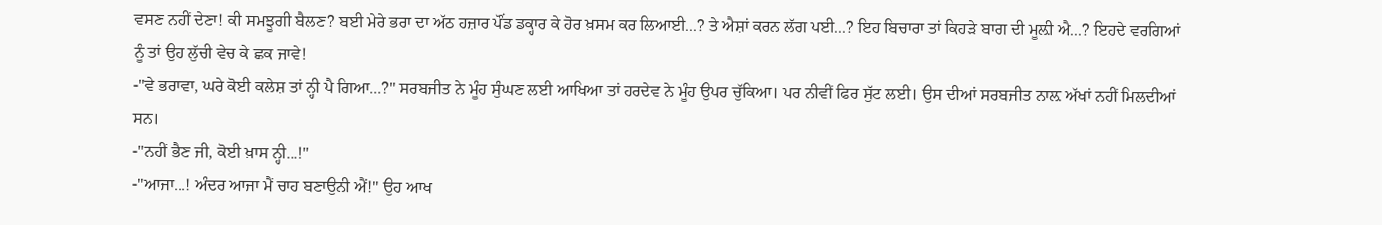ਵਸਣ ਨਹੀਂ ਦੇਣਾ! ਕੀ ਸਮਝੂਗੀ ਬੈਲਣ? ਬਈ ਮੇਰੇ ਭਰਾ ਦਾ ਅੱਠ ਹਜ਼ਾਰ ਪੌਂਡ ਡਕ੍ਹਾਰ ਕੇ ਹੋਰ ਖ਼ਸਮ ਕਰ ਲਿਆਈ...? ਤੇ ਐਸ਼ਾਂ ਕਰਨ ਲੱਗ ਪਈ...? ਇਹ ਬਿਚਾਰਾ ਤਾਂ ਕਿਹੜੇ ਬਾਗ ਦੀ ਮੂਲ਼ੀ ਐ...? ਇਹਦੇ ਵਰਗਿਆਂ ਨੂੰ ਤਾਂ ਉਹ ਲੁੱਚੀ ਵੇਚ ਕੇ ਛਕ ਜਾਵੇ!
-"ਵੇ ਭਰਾਵਾ, ਘਰੇ ਕੋਈ ਕਲੇਸ਼ ਤਾਂ ਨ੍ਹੀ ਪੈ ਗਿਆ...?" ਸਰਬਜੀਤ ਨੇ ਮੂੰਹ ਸੁੰਘਣ ਲਈ ਆਖਿਆ ਤਾਂ ਹਰਦੇਵ ਨੇ ਮੂੰਹ ਉਪਰ ਚੁੱਕਿਆ। ਪਰ ਨੀਵੀਂ ਫਿਰ ਸੁੱਟ ਲਈ। ਉਸ ਦੀਆਂ ਸਰਬਜੀਤ ਨਾਲ਼ ਅੱਖਾਂ ਨਹੀਂ ਮਿਲਦੀਆਂ ਸਨ।
-"ਨਹੀਂ ਭੈਣ ਜੀ, ਕੋਈ ਖ਼ਾਸ ਨ੍ਹੀ...!"
-"ਆਜਾ...! ਅੰਦਰ ਆਜਾ ਮੈਂ ਚਾਹ ਬਣਾਉਨੀ ਐਂ!" ਉਹ ਆਖ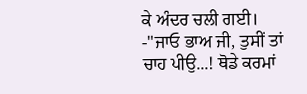ਕੇ ਅੰਦਰ ਚਲੀ ਗਈ।
-"ਜਾਓ ਭਾਅ ਜੀ, ਤੁਸੀਂ ਤਾਂ ਚਾਹ ਪੀਉ...! ਥੋਡੇ ਕਰਮਾਂ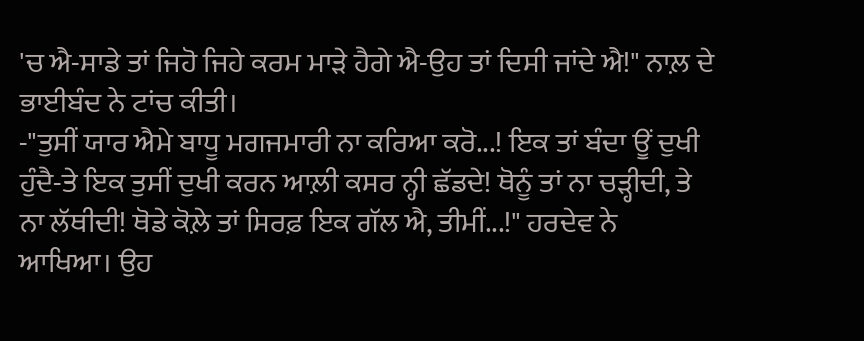'ਚ ਐ-ਸਾਡੇ ਤਾਂ ਜਿਹੋ ਜਿਹੇ ਕਰਮ ਮਾੜੇ ਹੈਗੇ ਐ-ਉਹ ਤਾਂ ਦਿਸੀ ਜਾਂਦੇ ਐ!" ਨਾਲ਼ ਦੇ ਭਾਈਬੰਦ ਨੇ ਟਾਂਚ ਕੀਤੀ।
-"ਤੁਸੀਂ ਯਾਰ ਐਮੇ ਬਾਧੂ ਮਗਜਮਾਰੀ ਨਾ ਕਰਿਆ ਕਰੋ...! ਇਕ ਤਾਂ ਬੰਦਾ ਊਂ ਦੁਖੀ ਹੁੰਦੈ-ਤੇ ਇਕ ਤੁਸੀਂ ਦੁਖੀ ਕਰਨ ਆਲ਼ੀ ਕਸਰ ਨ੍ਹੀ ਛੱਡਦੇ! ਥੋਨੂੰ ਤਾਂ ਨਾ ਚੜ੍ਹੀਦੀ, ਤੇ ਨਾ ਲੱਥੀਦੀ! ਥੋਡੇ ਕੋਲ਼ੇ ਤਾਂ ਸਿਰਫ਼ ਇਕ ਗੱਲ ਐ, ਤੀਮੀਂ...!" ਹਰਦੇਵ ਨੇ ਆਖਿਆ। ਉਹ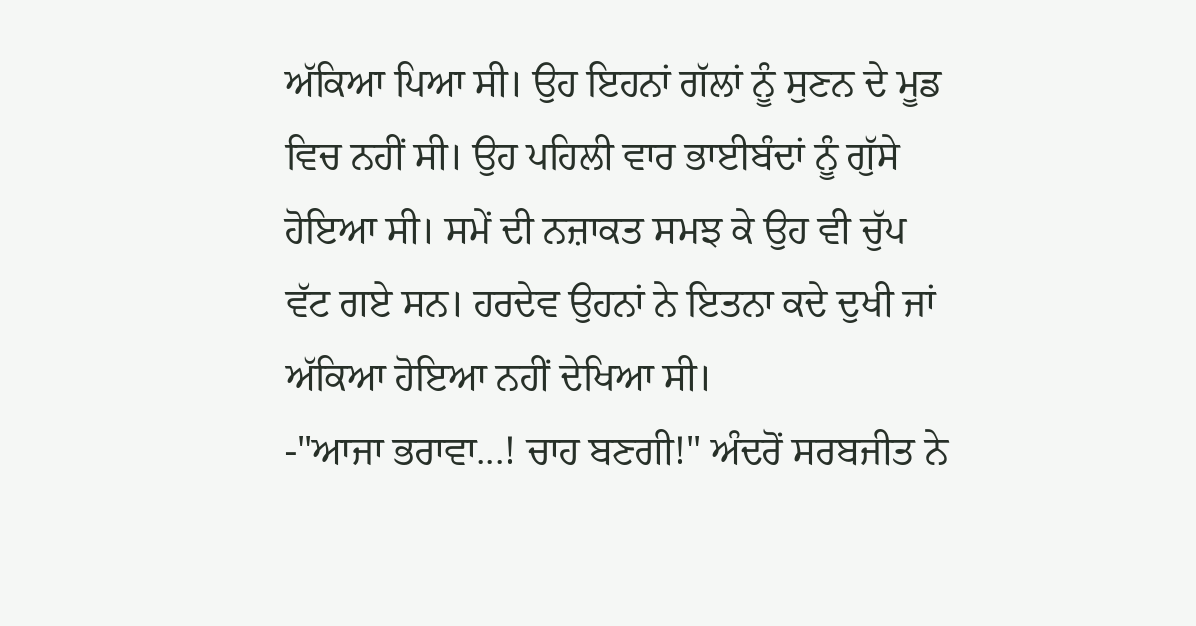ਅੱਕਿਆ ਪਿਆ ਸੀ। ਉਹ ਇਹਨਾਂ ਗੱਲਾਂ ਨੂੰ ਸੁਣਨ ਦੇ ਮੂਡ ਵਿਚ ਨਹੀਂ ਸੀ। ਉਹ ਪਹਿਲੀ ਵਾਰ ਭਾਈਬੰਦਾਂ ਨੂੰ ਗੁੱਸੇ ਹੋਇਆ ਸੀ। ਸਮੇਂ ਦੀ ਨਜ਼ਾਕਤ ਸਮਝ ਕੇ ਉਹ ਵੀ ਚੁੱਪ ਵੱਟ ਗਏ ਸਨ। ਹਰਦੇਵ ਉਹਨਾਂ ਨੇ ਇਤਨਾ ਕਦੇ ਦੁਖੀ ਜਾਂ ਅੱਕਿਆ ਹੋਇਆ ਨਹੀਂ ਦੇਖਿਆ ਸੀ।
-"ਆਜਾ ਭਰਾਵਾ...! ਚਾਹ ਬਣਗੀ!" ਅੰਦਰੋਂ ਸਰਬਜੀਤ ਨੇ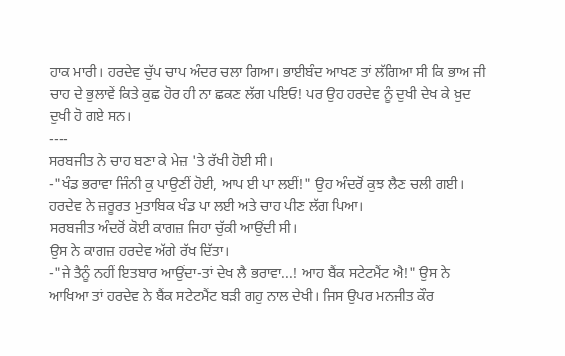ਹਾਕ ਮਾਰੀ। ਹਰਦੇਵ ਚੁੱਪ ਚਾਪ ਅੰਦਰ ਚਲਾ ਗਿਆ। ਭਾਈਬੰਦ ਆਖਣ ਤਾਂ ਲੱਗਿਆ ਸੀ ਕਿ ਭਾਅ ਜੀ ਚਾਹ ਦੇ ਭੁਲਾਵੇਂ ਕਿਤੇ ਕੁਛ ਹੋਰ ਹੀ ਨਾ ਛਕਣ ਲੱਗ ਪਇਓ! ਪਰ ਉਹ ਹਰਦੇਵ ਨੂੰ ਦੁਖੀ ਦੇਖ ਕੇ ਖ਼ੁਦ ਦੁਖੀ ਹੋ ਗਏ ਸਨ।
----
ਸਰਬਜੀਤ ਨੇ ਚਾਹ ਬਣਾ ਕੇ ਮੇਜ਼ 'ਤੇ ਰੱਖੀ ਹੋਈ ਸੀ।
-"ਖੰਡ ਭਰਾਵਾ ਜਿੰਨੀ ਕੁ ਪਾਉਣੀਂ ਹੋਈ, ਆਪ ਈ ਪਾ ਲਈਂ!" ਉਹ ਅੰਦਰੋਂ ਕੁਝ ਲੈਣ ਚਲੀ ਗਈ।
ਹਰਦੇਵ ਨੇ ਜ਼ਰੂਰਤ ਮੁਤਾਬਿਕ ਖੰਡ ਪਾ ਲਈ ਅਤੇ ਚਾਹ ਪੀਣ ਲੱਗ ਪਿਆ।
ਸਰਬਜੀਤ ਅੰਦਰੋਂ ਕੋਈ ਕਾਗਜ਼ ਜਿਹਾ ਚੁੱਕੀ ਆਉਂਦੀ ਸੀ।
ਉਸ ਨੇ ਕਾਗਜ਼ ਹਰਦੇਵ ਅੱਗੇ ਰੱਖ ਦਿੱਤਾ।
-"ਜੇ ਤੈਨੂੰ ਨਹੀਂ ਇਤਬਾਰ ਆਉਂਦਾ-ਤਾਂ ਦੇਖ ਲੈ ਭਰਾਵਾ...! ਆਹ ਬੈਂਕ ਸਟੇਟਮੈਂਟ ਐ!" ਉਸ ਨੇ ਆਖਿਆ ਤਾਂ ਹਰਦੇਵ ਨੇ ਬੈਂਕ ਸਟੇਟਮੈਂਟ ਬੜੀ ਗਹੁ ਨਾਲ ਦੇਖੀ। ਜਿਸ ਉਪਰ ਮਨਜੀਤ ਕੌਰ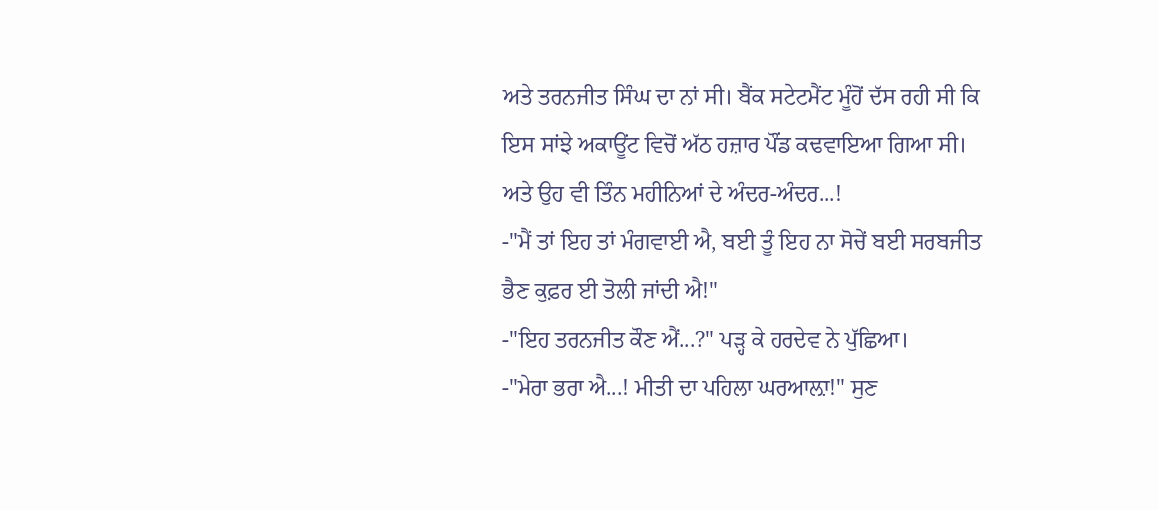ਅਤੇ ਤਰਨਜੀਤ ਸਿੰਘ ਦਾ ਨਾਂ ਸੀ। ਬੈਂਕ ਸਟੇਟਮੈਂਟ ਮੂੰਹੋਂ ਦੱਸ ਰਹੀ ਸੀ ਕਿ ਇਸ ਸਾਂਝੇ ਅਕਾਊਂਟ ਵਿਚੋਂ ਅੱਠ ਹਜ਼ਾਰ ਪੌਂਡ ਕਢਵਾਇਆ ਗਿਆ ਸੀ। ਅਤੇ ਉਹ ਵੀ ਤਿੰਨ ਮਹੀਨਿਆਂ ਦੇ ਅੰਦਰ-ਅੰਦਰ...!
-"ਮੈਂ ਤਾਂ ਇਹ ਤਾਂ ਮੰਗਵਾਈ ਐ, ਬਈ ਤੂੰ ਇਹ ਨਾ ਸੋਚੇਂ ਬਈ ਸਰਬਜੀਤ ਭੈਣ ਕੁਫ਼ਰ ਈ ਤੋਲੀ ਜਾਂਦੀ ਐ!"
-"ਇਹ ਤਰਨਜੀਤ ਕੌਣ ਐਂ...?" ਪੜ੍ਹ ਕੇ ਹਰਦੇਵ ਨੇ ਪੁੱਛਿਆ।
-"ਮੇਰਾ ਭਰਾ ਐ...! ਮੀਤੀ ਦਾ ਪਹਿਲਾ ਘਰਆਲ਼ਾ!" ਸੁਣ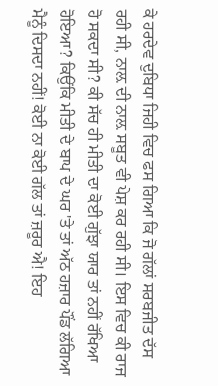ਕੇ ਹਰਦੇਵ ਦੁਬਿਧਾ ਜਿਹੀ ਵਿਚ ਫਸ ਗਿਆ ਕਿ ਜੋ ਗੱਲਾਂ ਸਰਬਜੀਤ ਦੱਸ ਰਹੀ ਸੀ, ਨਾਲ਼ ਦੀ ਨਾਲ਼ ਸਬੂਤ ਵੀ ਪੇਸ਼ ਕਰ ਰਹੀ ਸੀ। ਇਸ ਵਿਚ ਕੀ ਰਾਜ ਹੋ ਸਕਦਾ ਸੀ? ਕੀ ਸੱਚ ਹੀ ਮੀਤੀ ਦਾ ਕੋਈ ਗੁੱਝਾ ਯਾਰ ਤਾਂ ਨਹੀਂ ਰੱਖਿਆ ਹੋਇਆ? ਕਿਉਂਕਿ ਮੀਤੀ ਦੇ ਬਾਪ ਦੇ ਘਰ 'ਤੇ ਤਾਂ ਅੱਠ ਹਜ਼ਾਰ ਪੌਂਡ ਲੱਗਿਆ ਮੈਨੂੰ ਦਿਸਦਾ ਨਹੀਂ! ਕੋਈ ਨਾ ਕੋਈ ਗੱਲ ਤਾਂ ਜ਼ਰੂਰ ਐ! ਇਹ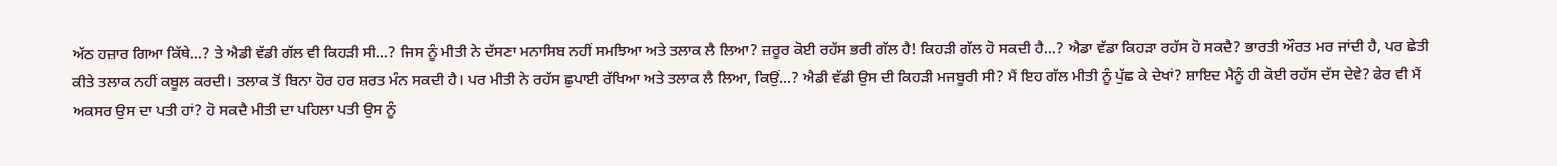ਅੱਠ ਹਜ਼ਾਰ ਗਿਆ ਕਿੱਥੇ...? ਤੇ ਐਡੀ ਵੱਡੀ ਗੱਲ ਵੀ ਕਿਹੜੀ ਸੀ...? ਜਿਸ ਨੂੰ ਮੀਤੀ ਨੇ ਦੱਸਣਾ ਮਨਾਸਿਬ ਨਹੀਂ ਸਮਝਿਆ ਅਤੇ ਤਲਾਕ ਲੈ ਲਿਆ? ਜ਼ਰੂਰ ਕੋਈ ਰਹੱਸ ਭਰੀ ਗੱਲ ਹੈ! ਕਿਹੜੀ ਗੱਲ ਹੋ ਸਕਦੀ ਹੈ...? ਐਡਾ ਵੱਡਾ ਕਿਹੜਾ ਰਹੱਸ ਹੋ ਸਕਦੈ? ਭਾਰਤੀ ਔਰਤ ਮਰ ਜਾਂਦੀ ਹੈ, ਪਰ ਛੇਤੀ ਕੀਤੇ ਤਲਾਕ ਨਹੀਂ ਕਬੂਲ ਕਰਦੀ। ਤਲਾਕ ਤੋਂ ਬਿਨਾ ਹੋਰ ਹਰ ਸ਼ਰਤ ਮੰਨ ਸਕਦੀ ਹੈ। ਪਰ ਮੀਤੀ ਨੇ ਰਹੱਸ ਛੁਪਾਈ ਰੱਖਿਆ ਅਤੇ ਤਲਾਕ ਲੈ ਲਿਆ, ਕਿਉਂ...? ਐਡੀ ਵੱਡੀ ਉਸ ਦੀ ਕਿਹੜੀ ਮਜਬੂਰੀ ਸੀ? ਮੈਂ ਇਹ ਗੱਲ ਮੀਤੀ ਨੂੰ ਪੁੱਛ ਕੇ ਦੇਖਾਂ? ਸ਼ਾਇਦ ਮੈਨੂੰ ਹੀ ਕੋਈ ਰਹੱਸ ਦੱਸ ਦੇਵੇ? ਫੇਰ ਵੀ ਮੈਂ ਅਕਸਰ ਉਸ ਦਾ ਪਤੀ ਹਾਂ? ਹੋ ਸਕਦੈ ਮੀਤੀ ਦਾ ਪਹਿਲਾ ਪਤੀ ਉਸ ਨੂੰ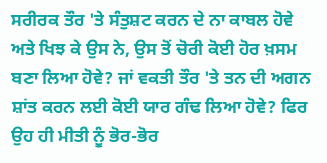ਸਰੀਰਕ ਤੌਰ 'ਤੇ ਸੰਤੁਸ਼ਟ ਕਰਨ ਦੇ ਨਾ ਕਾਬਲ ਹੋਵੇ ਅਤੇ ਖਿਝ ਕੇ ਉਸ ਨੇ, ਉਸ ਤੋਂ ਚੋਰੀ ਕੋਈ ਹੋਰ ਖ਼ਸਮ ਬਣਾ ਲਿਆ ਹੋਵੇ? ਜਾਂ ਵਕਤੀ ਤੌਰ 'ਤੇ ਤਨ ਦੀ ਅਗਨ ਸ਼ਾਂਤ ਕਰਨ ਲਈ ਕੋਈ ਯਾਰ ਗੰਢ ਲਿਆ ਹੋਵੇ? ਫਿਰ ਉਹ ਹੀ ਮੀਤੀ ਨੂੰ ਭੋਰ-ਭੋਰ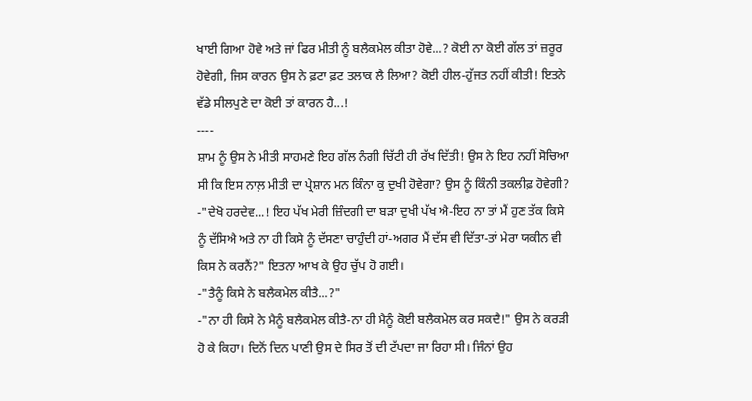ਖਾਈ ਗਿਆ ਹੋਵੇ ਅਤੇ ਜਾਂ ਫਿਰ ਮੀਤੀ ਨੂੰ ਬਲੈਕਮੇਲ ਕੀਤਾ ਹੋਵੇ...? ਕੋਈ ਨਾ ਕੋਈ ਗੱਲ ਤਾਂ ਜ਼ਰੂਰ ਹੋਵੇਗੀ, ਜਿਸ ਕਾਰਨ ਉਸ ਨੇ ਫ਼ਟਾ ਫ਼ਟ ਤਲਾਕ ਲੈ ਲਿਆ? ਕੋਈ ਹੀਲ-ਹੁੱਜਤ ਨਹੀਂ ਕੀਤੀ! ਇਤਨੇ ਵੱਡੇ ਸੀਲਪੁਣੇ ਦਾ ਕੋਈ ਤਾਂ ਕਾਰਨ ਹੈ...!
----
ਸ਼ਾਮ ਨੂੰ ਉਸ ਨੇ ਮੀਤੀ ਸਾਹਮਣੇ ਇਹ ਗੱਲ ਨੰਗੀ ਚਿੱਟੀ ਹੀ ਰੱਖ ਦਿੱਤੀ! ਉਸ ਨੇ ਇਹ ਨਹੀਂ ਸੋਚਿਆ ਸੀ ਕਿ ਇਸ ਨਾਲ਼ ਮੀਤੀ ਦਾ ਪ੍ਰੇਸ਼ਾਨ ਮਨ ਕਿੰਨਾ ਕੁ ਦੁਖੀ ਹੋਵੇਗਾ? ਉਸ ਨੂੰ ਕਿੰਨੀ ਤਕਲੀਫ਼ ਹੋਵੇਗੀ?
-"ਦੇਖੋ ਹਰਦੇਵ...! ਇਹ ਪੱਖ ਮੇਰੀ ਜ਼ਿੰਦਗੀ ਦਾ ਬੜਾ ਦੁਖੀ ਪੱਖ ਐ-ਇਹ ਨਾ ਤਾਂ ਮੈਂ ਹੁਣ ਤੱਕ ਕਿਸੇ ਨੂੰ ਦੱਸਿਐ ਅਤੇ ਨਾ ਹੀ ਕਿਸੇ ਨੂੰ ਦੱਸਣਾ ਚਾਹੁੰਦੀ ਹਾਂ-ਅਗਰ ਮੈਂ ਦੱਸ ਵੀ ਦਿੱਤਾ-ਤਾਂ ਮੇਰਾ ਯਕੀਨ ਵੀ ਕਿਸ ਨੇ ਕਰਨੈਂ?" ਇਤਨਾ ਆਖ ਕੇ ਉਹ ਚੁੱਪ ਹੋ ਗਈ।
-"ਤੈਨੂੰ ਕਿਸੇ ਨੇ ਬਲੈਕਮੇਲ ਕੀਤੈ...?"
-"ਨਾ ਹੀ ਕਿਸੇ ਨੇ ਮੈਨੂੰ ਬਲੈਕਮੇਲ ਕੀਤੈ-ਨਾ ਹੀ ਮੈਨੂੰ ਕੋਈ ਬਲੈਕਮੇਲ ਕਰ ਸਕਦੈ!" ਉਸ ਨੇ ਕਰੜੀ ਹੋ ਕੇ ਕਿਹਾ। ਦਿਨੋਂ ਦਿਨ ਪਾਣੀ ਉਸ ਦੇ ਸਿਰ ਤੋਂ ਦੀ ਟੱਪਦਾ ਜਾ ਰਿਹਾ ਸੀ। ਜਿੰਨਾਂ ਉਹ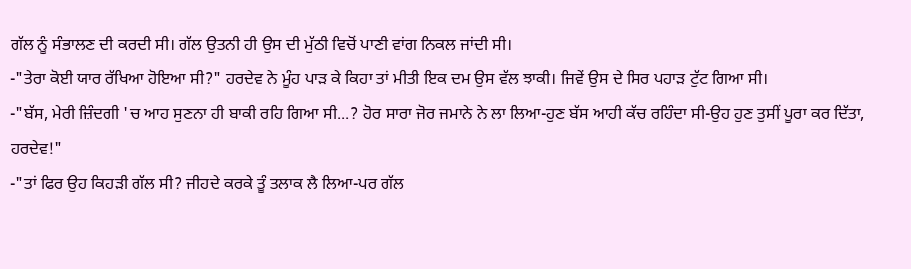ਗੱਲ ਨੂੰ ਸੰਭਾਲਣ ਦੀ ਕਰਦੀ ਸੀ। ਗੱਲ ਉਤਨੀ ਹੀ ਉਸ ਦੀ ਮੁੱਠੀ ਵਿਚੋਂ ਪਾਣੀ ਵਾਂਗ ਨਿਕਲ ਜਾਂਦੀ ਸੀ।
-"ਤੇਰਾ ਕੋਈ ਯਾਰ ਰੱਖਿਆ ਹੋਇਆ ਸੀ?" ਹਰਦੇਵ ਨੇ ਮੂੰਹ ਪਾੜ ਕੇ ਕਿਹਾ ਤਾਂ ਮੀਤੀ ਇਕ ਦਮ ਉਸ ਵੱਲ ਝਾਕੀ। ਜਿਵੇਂ ਉਸ ਦੇ ਸਿਰ ਪਹਾੜ ਟੁੱਟ ਗਿਆ ਸੀ।
-"ਬੱਸ, ਮੇਰੀ ਜ਼ਿੰਦਗੀ 'ਚ ਆਹ ਸੁਣਨਾ ਹੀ ਬਾਕੀ ਰਹਿ ਗਿਆ ਸੀ...? ਹੋਰ ਸਾਰਾ ਜੋਰ ਜਮਾਨੇ ਨੇ ਲਾ ਲਿਆ-ਹੁਣ ਬੱਸ ਆਹੀ ਕੱਚ ਰਹਿੰਦਾ ਸੀ-ਉਹ ਹੁਣ ਤੁਸੀਂ ਪੂਰਾ ਕਰ ਦਿੱਤਾ, ਹਰਦੇਵ!"
-"ਤਾਂ ਫਿਰ ਉਹ ਕਿਹੜੀ ਗੱਲ ਸੀ? ਜੀਹਦੇ ਕਰਕੇ ਤੂੰ ਤਲਾਕ ਲੈ ਲਿਆ-ਪਰ ਗੱਲ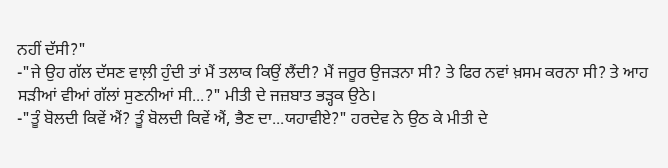ਨਹੀਂ ਦੱਸੀ?"
-"ਜੇ ਉਹ ਗੱਲ ਦੱਸਣ ਵਾਲ਼ੀ ਹੁੰਦੀ ਤਾਂ ਮੈਂ ਤਲਾਕ ਕਿਉਂ ਲੈਂਦੀ? ਮੈਂ ਜਰੂਰ ਉਜੜਨਾ ਸੀ? ਤੇ ਫਿਰ ਨਵਾਂ ਖ਼ਸਮ ਕਰਨਾ ਸੀ? ਤੇ ਆਹ ਸੜੀਆਂ ਵੀਆਂ ਗੱਲਾਂ ਸੁਣਨੀਆਂ ਸੀ...?" ਮੀਤੀ ਦੇ ਜਜ਼ਬਾਤ ਭੜ੍ਹਕ ਉਠੇ।
-"ਤੂੰ ਬੋਲਦੀ ਕਿਵੇਂ ਐਂ? ਤੂੰ ਬੋਲਦੀ ਕਿਵੇਂ ਐਂ, ਭੈਣ ਦਾ...ਯਹਾਵੀਏ?" ਹਰਦੇਵ ਨੇ ਉਠ ਕੇ ਮੀਤੀ ਦੇ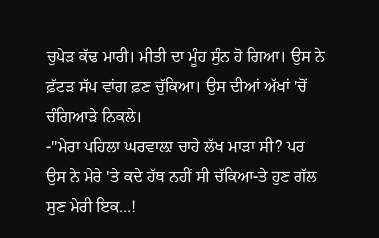ਚੁਪੇੜ ਕੱਢ ਮਾਰੀ। ਮੀਤੀ ਦਾ ਮੂੰਹ ਸੁੰਨ ਹੋ ਗਿਆ। ਉਸ ਨੇ ਫ਼ੱਟੜ ਸੱਪ ਵਾਂਗ ਫ਼ਣ ਚੁੱਕਿਆ। ਉਸ ਦੀਆਂ ਅੱਖਾਂ 'ਚੋਂ ਚੰਗਿਆੜੇ ਨਿਕਲੇ।
-"ਮੇਰਾ ਪਹਿਲਾ ਘਰਵਾਲ਼ਾ ਚਾਹੇ ਲੱਖ ਮਾੜਾ ਸੀ? ਪਰ ਉਸ ਨੇ ਮੇਰੇ 'ਤੇ ਕਦੇ ਹੱਥ ਨਹੀਂ ਸੀ ਚੱਕਿਆ-ਤੇ ਹੁਣ ਗੱਲ ਸੁਣ ਮੇਰੀ ਇਕ...!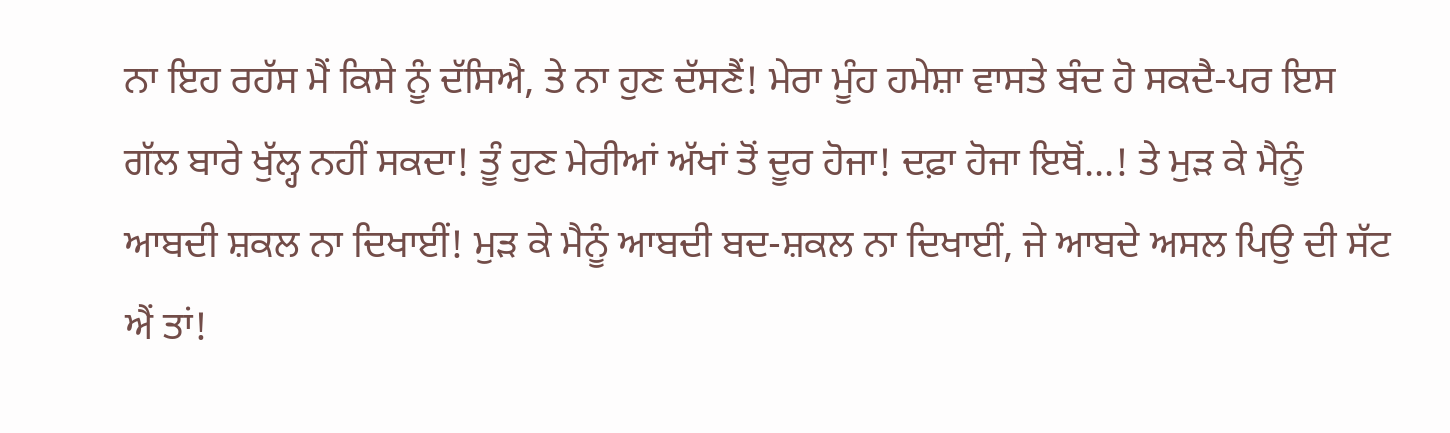ਨਾ ਇਹ ਰਹੱਸ ਮੈਂ ਕਿਸੇ ਨੂੰ ਦੱਸਿਐ, ਤੇ ਨਾ ਹੁਣ ਦੱਸਣੈਂ! ਮੇਰਾ ਮੂੰਹ ਹਮੇਸ਼ਾ ਵਾਸਤੇ ਬੰਦ ਹੋ ਸਕਦੈ-ਪਰ ਇਸ ਗੱਲ ਬਾਰੇ ਖੁੱਲ੍ਹ ਨਹੀਂ ਸਕਦਾ! ਤੂੰ ਹੁਣ ਮੇਰੀਆਂ ਅੱਖਾਂ ਤੋਂ ਦੂਰ ਹੋਜਾ! ਦਫ਼ਾ ਹੋਜਾ ਇਥੋਂ...! ਤੇ ਮੁੜ ਕੇ ਮੈਨੂੰ ਆਬਦੀ ਸ਼ਕਲ ਨਾ ਦਿਖਾਈਂ! ਮੁੜ ਕੇ ਮੈਨੂੰ ਆਬਦੀ ਬਦ-ਸ਼ਕਲ ਨਾ ਦਿਖਾਈਂ, ਜੇ ਆਬਦੇ ਅਸਲ ਪਿਉ ਦੀ ਸੱਟ ਐਂ ਤਾਂ!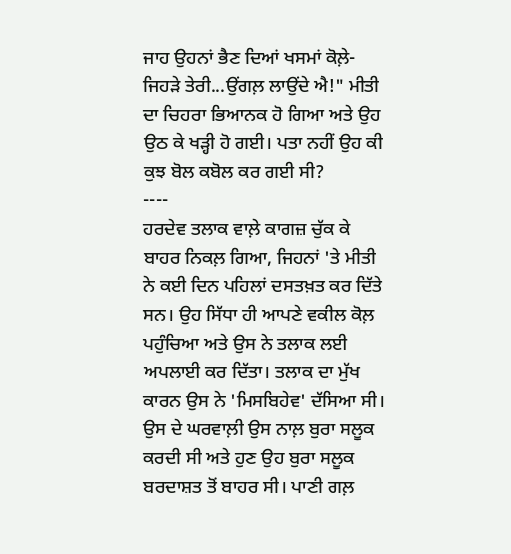ਜਾਹ ਉਹਨਾਂ ਭੈਣ ਦਿਆਂ ਖਸਮਾਂ ਕੋਲ਼ੇ-ਜਿਹੜੇ ਤੇਰੀ...ਉਂਗਲ਼ ਲਾਉਂਦੇ ਐ!" ਮੀਤੀ ਦਾ ਚਿਹਰਾ ਭਿਆਨਕ ਹੋ ਗਿਆ ਅਤੇ ਉਹ ਉਠ ਕੇ ਖੜ੍ਹੀ ਹੋ ਗਈ। ਪਤਾ ਨਹੀਂ ਉਹ ਕੀ ਕੁਝ ਬੋਲ ਕਬੋਲ ਕਰ ਗਈ ਸੀ?
----
ਹਰਦੇਵ ਤਲਾਕ ਵਾਲ਼ੇ ਕਾਗਜ਼ ਚੁੱਕ ਕੇ ਬਾਹਰ ਨਿਕਲ਼ ਗਿਆ, ਜਿਹਨਾਂ 'ਤੇ ਮੀਤੀ ਨੇ ਕਈ ਦਿਨ ਪਹਿਲਾਂ ਦਸਤਖ਼ਤ ਕਰ ਦਿੱਤੇ ਸਨ। ਉਹ ਸਿੱਧਾ ਹੀ ਆਪਣੇ ਵਕੀਲ ਕੋਲ਼ ਪਹੁੰਚਿਆ ਅਤੇ ਉਸ ਨੇ ਤਲਾਕ ਲਈ ਅਪਲਾਈ ਕਰ ਦਿੱਤਾ। ਤਲਾਕ ਦਾ ਮੁੱਖ ਕਾਰਨ ਉਸ ਨੇ 'ਮਿਸਬਿਹੇਵ' ਦੱਸਿਆ ਸੀ। ਉਸ ਦੇ ਘਰਵਾਲ਼ੀ ਉਸ ਨਾਲ਼ ਬੁਰਾ ਸਲੂਕ ਕਰਦੀ ਸੀ ਅਤੇ ਹੁਣ ਉਹ ਬੁਰਾ ਸਲੂਕ ਬਰਦਾਸ਼ਤ ਤੋਂ ਬਾਹਰ ਸੀ। ਪਾਣੀ ਗਲ਼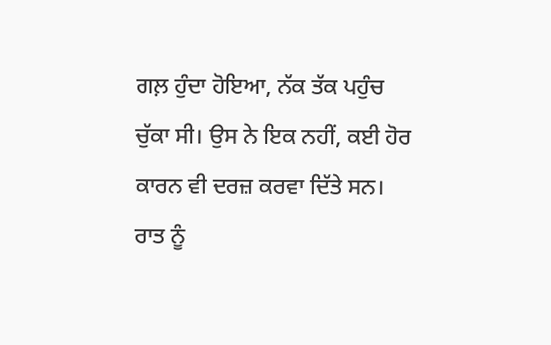ਗਲ਼ ਹੁੰਦਾ ਹੋਇਆ, ਨੱਕ ਤੱਕ ਪਹੁੰਚ ਚੁੱਕਾ ਸੀ। ਉਸ ਨੇ ਇਕ ਨਹੀਂ, ਕਈ ਹੋਰ ਕਾਰਨ ਵੀ ਦਰਜ਼ ਕਰਵਾ ਦਿੱਤੇ ਸਨ।
ਰਾਤ ਨੂੰ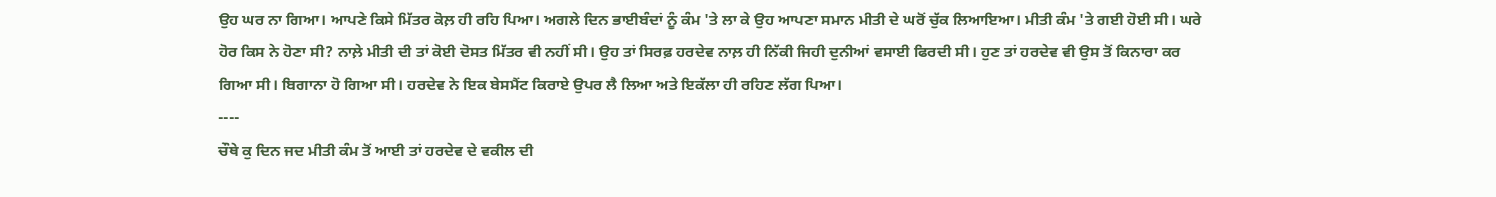ਉਹ ਘਰ ਨਾ ਗਿਆ। ਆਪਣੇ ਕਿਸੇ ਮਿੱਤਰ ਕੋਲ਼ ਹੀ ਰਹਿ ਪਿਆ। ਅਗਲੇ ਦਿਨ ਭਾਈਬੰਦਾਂ ਨੂੰ ਕੰਮ 'ਤੇ ਲਾ ਕੇ ਉਹ ਆਪਣਾ ਸਮਾਨ ਮੀਤੀ ਦੇ ਘਰੋਂ ਚੁੱਕ ਲਿਆਇਆ। ਮੀਤੀ ਕੰਮ 'ਤੇ ਗਈ ਹੋਈ ਸੀ। ਘਰੇ ਹੋਰ ਕਿਸ ਨੇ ਹੋਣਾ ਸੀ? ਨਾਲ਼ੇ ਮੀਤੀ ਦੀ ਤਾਂ ਕੋਈ ਦੋਸਤ ਮਿੱਤਰ ਵੀ ਨਹੀਂ ਸੀ। ਉਹ ਤਾਂ ਸਿਰਫ਼ ਹਰਦੇਵ ਨਾਲ਼ ਹੀ ਨਿੱਕੀ ਜਿਹੀ ਦੁਨੀਆਂ ਵਸਾਈ ਫਿਰਦੀ ਸੀ। ਹੁਣ ਤਾਂ ਹਰਦੇਵ ਵੀ ਉਸ ਤੋਂ ਕਿਨਾਰਾ ਕਰ ਗਿਆ ਸੀ। ਬਿਗਾਨਾ ਹੋ ਗਿਆ ਸੀ। ਹਰਦੇਵ ਨੇ ਇਕ ਬੇਸਮੈਂਟ ਕਿਰਾਏ ਉਪਰ ਲੈ ਲਿਆ ਅਤੇ ਇਕੱਲਾ ਹੀ ਰਹਿਣ ਲੱਗ ਪਿਆ।
----
ਚੌਥੇ ਕੁ ਦਿਨ ਜਦ ਮੀਤੀ ਕੰਮ ਤੋਂ ਆਈ ਤਾਂ ਹਰਦੇਵ ਦੇ ਵਕੀਲ ਦੀ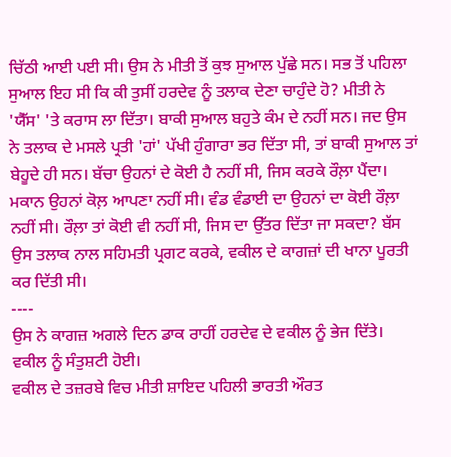ਚਿੱਠੀ ਆਈ ਪਈ ਸੀ। ਉਸ ਨੇ ਮੀਤੀ ਤੋਂ ਕੁਝ ਸੁਆਲ ਪੁੱਛੇ ਸਨ। ਸਭ ਤੋਂ ਪਹਿਲਾ ਸੁਆਲ ਇਹ ਸੀ ਕਿ ਕੀ ਤੁਸੀਂ ਹਰਦੇਵ ਨੂੰ ਤਲਾਕ ਦੇਣਾ ਚਾਹੁੰਦੇ ਹੋ? ਮੀਤੀ ਨੇ 'ਯੈੱਸ' 'ਤੇ ਕਰਾਸ ਲਾ ਦਿੱਤਾ। ਬਾਕੀ ਸੁਆਲ ਬਹੁਤੇ ਕੰਮ ਦੇ ਨਹੀਂ ਸਨ। ਜਦ ਉਸ ਨੇ ਤਲਾਕ ਦੇ ਮਸਲੇ ਪ੍ਰਤੀ 'ਹਾਂ' ਪੱਖੀ ਹੁੰਗਾਰਾ ਭਰ ਦਿੱਤਾ ਸੀ, ਤਾਂ ਬਾਕੀ ਸੁਆਲ ਤਾਂ ਬੇਹੂਦੇ ਹੀ ਸਨ। ਬੱਚਾ ਉਹਨਾਂ ਦੇ ਕੋਈ ਹੈ ਨਹੀਂ ਸੀ, ਜਿਸ ਕਰਕੇ ਰੌਲ਼ਾ ਪੈਂਦਾ। ਮਕਾਨ ਉਹਨਾਂ ਕੋਲ਼ ਆਪਣਾ ਨਹੀਂ ਸੀ। ਵੰਡ ਵੰਡਾਈ ਦਾ ਉਹਨਾਂ ਦਾ ਕੋਈ ਰੌਲ਼ਾ ਨਹੀਂ ਸੀ। ਰੌਲ਼ਾ ਤਾਂ ਕੋਈ ਵੀ ਨਹੀਂ ਸੀ, ਜਿਸ ਦਾ ਉੱਤਰ ਦਿੱਤਾ ਜਾ ਸਕਦਾ? ਬੱਸ ਉਸ ਤਲਾਕ ਨਾਲ ਸਹਿਮਤੀ ਪ੍ਰਗਟ ਕਰਕੇ, ਵਕੀਲ ਦੇ ਕਾਗਜ਼ਾਂ ਦੀ ਖਾਨਾ ਪੂਰਤੀ ਕਰ ਦਿੱਤੀ ਸੀ।
----
ਉਸ ਨੇ ਕਾਗਜ਼ ਅਗਲੇ ਦਿਨ ਡਾਕ ਰਾਹੀਂ ਹਰਦੇਵ ਦੇ ਵਕੀਲ ਨੂੰ ਭੇਜ ਦਿੱਤੇ।
ਵਕੀਲ ਨੂੰ ਸੰਤੁਸ਼ਟੀ ਹੋਈ।
ਵਕੀਲ ਦੇ ਤਜ਼ਰਬੇ ਵਿਚ ਮੀਤੀ ਸ਼ਾਇਦ ਪਹਿਲੀ ਭਾਰਤੀ ਔਰਤ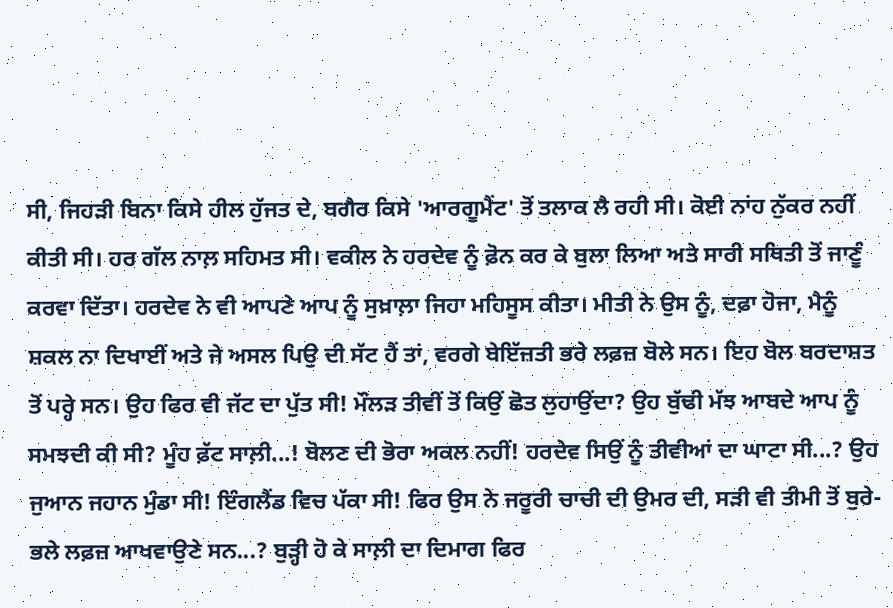ਸੀ, ਜਿਹੜੀ ਬਿਨਾ ਕਿਸੇ ਹੀਲ ਹੁੱਜਤ ਦੇ, ਬਗੈਰ ਕਿਸੇ 'ਆਰਗੂਮੈਂਟ' ਤੋਂ ਤਲਾਕ ਲੈ ਰਹੀ ਸੀ। ਕੋਈ ਨਾਂਹ ਨੁੱਕਰ ਨਹੀਂ ਕੀਤੀ ਸੀ। ਹਰ ਗੱਲ ਨਾਲ਼ ਸਹਿਮਤ ਸੀ। ਵਕੀਲ ਨੇ ਹਰਦੇਵ ਨੂੰ ਫ਼ੋਨ ਕਰ ਕੇ ਬੁਲਾ ਲਿਆ ਅਤੇ ਸਾਰੀ ਸਥਿਤੀ ਤੋਂ ਜਾਣੂੰ ਕਰਵਾ ਦਿੱਤਾ। ਹਰਦੇਵ ਨੇ ਵੀ ਆਪਣੇ ਆਪ ਨੂੰ ਸੁਖ਼ਾਲ਼ਾ ਜਿਹਾ ਮਹਿਸੂਸ ਕੀਤਾ। ਮੀਤੀ ਨੇ ਉਸ ਨੂੰ, ਦਫ਼ਾ ਹੋਜਾ, ਮੈਨੂੰ ਸ਼ਕਲ ਨਾ ਦਿਖਾਈਂ ਅਤੇ ਜੇ ਅਸਲ ਪਿਉ ਦੀ ਸੱਟ ਹੈਂ ਤਾਂ, ਵਰਗੇ ਬੇਇੱਜ਼ਤੀ ਭਰੇ ਲਫ਼ਜ਼ ਬੋਲੇ ਸਨ। ਇਹ ਬੋਲ ਬਰਦਾਸ਼ਤ ਤੋਂ ਪਰ੍ਹੇ ਸਨ। ਉਹ ਫਿਰ ਵੀ ਜੱਟ ਦਾ ਪੁੱਤ ਸੀ! ਮੌਲੜ ਤੀਵੀਂ ਤੋਂ ਕਿਉਂ ਛੋਤ ਲੁਹਾਉਂਦਾ? ਉਹ ਬੁੱਢੀ ਮੱਝ ਆਬਦੇ ਆਪ ਨੂੰ ਸਮਝਦੀ ਕੀ ਸੀ? ਮੂੰਹ ਫ਼ੱਟ ਸਾਲ਼ੀ...! ਬੋਲਣ ਦੀ ਭੋਰਾ ਅਕਲ ਨਹੀਂ! ਹਰਦੇਵ ਸਿਉਂ ਨੂੰ ਤੀਵੀਆਂ ਦਾ ਘਾਟਾ ਸੀ...? ਉਹ ਜੁਆਨ ਜਹਾਨ ਮੁੰਡਾ ਸੀ! ਇੰਗਲੈਂਡ ਵਿਚ ਪੱਕਾ ਸੀ! ਫਿਰ ਉਸ ਨੇ ਜਰੂਰੀ ਚਾਚੀ ਦੀ ਉਮਰ ਦੀ, ਸੜੀ ਵੀ ਤੀਮੀ ਤੋਂ ਬੁਰੇ-ਭਲੇ ਲਫ਼ਜ਼ ਆਖਵਾਉਣੇ ਸਨ...? ਬੁੜ੍ਹੀ ਹੋ ਕੇ ਸਾਲ਼ੀ ਦਾ ਦਿਮਾਗ ਫਿਰ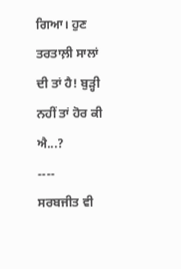ਗਿਆ। ਹੁਣ ਤਰਤਾਲ਼ੀ ਸਾਲਾਂ ਦੀ ਤਾਂ ਹੈ! ਬੁੜ੍ਹੀ ਨਹੀਂ ਤਾਂ ਹੋਰ ਕੀ ਐ...?
----
ਸਰਬਜੀਤ ਵੀ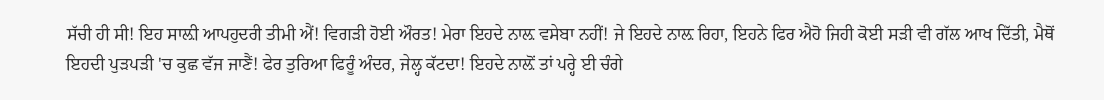ਸੱਚੀ ਹੀ ਸੀ! ਇਹ ਸਾਲ਼ੀ ਆਪਹੁਦਰੀ ਤੀਮੀ ਐਂ! ਵਿਗੜੀ ਹੋਈ ਔਰਤ! ਮੇਰਾ ਇਹਦੇ ਨਾਲ਼ ਵਸੇਬਾ ਨਹੀਂ! ਜੇ ਇਹਦੇ ਨਾਲ਼ ਰਿਹਾ, ਇਹਨੇ ਫਿਰ ਐਹੋ ਜਿਹੀ ਕੋਈ ਸੜੀ ਵੀ ਗੱਲ ਆਖ ਦਿੱਤੀ, ਮੈਥੋਂ ਇਹਦੀ ਪੁੜਪੜੀ 'ਚ ਕੁਛ ਵੱਜ ਜਾਣੈਂ! ਫੇਰ ਤੁਰਿਆ ਫਿਰੂੰ ਅੰਦਰ, ਜੇਲ੍ਹ ਕੱਟਦਾ! ਇਹਦੇ ਨਾਲ਼ੋਂ ਤਾਂ ਪਰ੍ਹੇ ਈ ਚੰਗੇ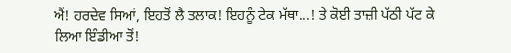ਐਂ! ਹਰਦੇਵ ਸਿਆਂ, ਇਹਤੋਂ ਲੈ ਤਲਾਕ! ਇਹਨੂੰ ਟੇਕ ਮੱਥਾ...! ਤੇ ਕੋਈ ਤਾਜ਼ੀ ਪੱਠੀ ਪੱਟ ਕੇ ਲਿਆ ਇੰਡੀਆ ਤੋਂ!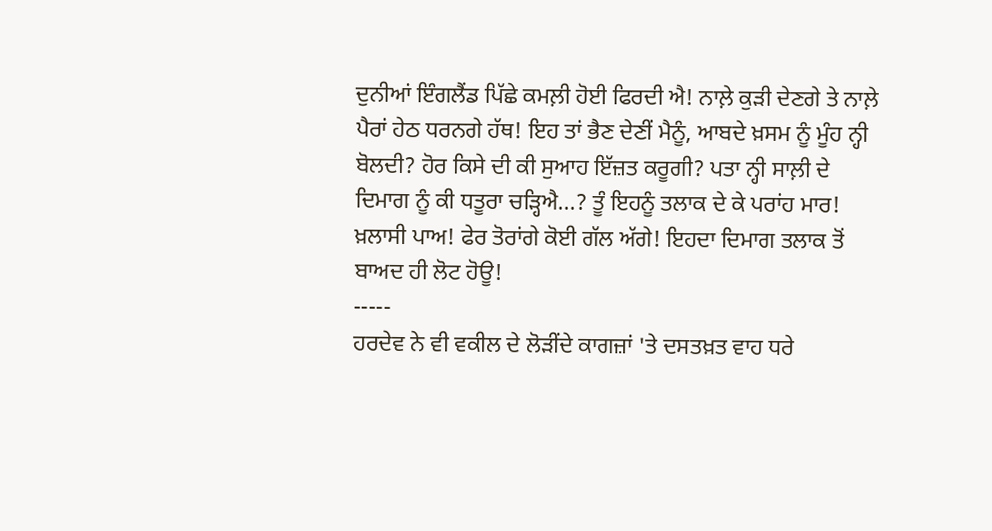ਦੁਨੀਆਂ ਇੰਗਲੈਂਡ ਪਿੱਛੇ ਕਮਲ਼ੀ ਹੋਈ ਫਿਰਦੀ ਐ! ਨਾਲ਼ੇ ਕੁੜੀ ਦੇਣਗੇ ਤੇ ਨਾਲ਼ੇ ਪੈਰਾਂ ਹੇਠ ਧਰਨਗੇ ਹੱਥ! ਇਹ ਤਾਂ ਭੈਣ ਦੇਣੀਂ ਮੈਨੂੰ, ਆਬਦੇ ਖ਼ਸਮ ਨੂੰ ਮੂੰਹ ਨ੍ਹੀ ਬੋਲਦੀ? ਹੋਰ ਕਿਸੇ ਦੀ ਕੀ ਸੁਆਹ ਇੱਜ਼ਤ ਕਰੂਗੀ? ਪਤਾ ਨ੍ਹੀ ਸਾਲ਼ੀ ਦੇ ਦਿਮਾਗ ਨੂੰ ਕੀ ਧਤੂਰਾ ਚੜ੍ਹਿਐ...? ਤੂੰ ਇਹਨੂੰ ਤਲਾਕ ਦੇ ਕੇ ਪਰਾਂਹ ਮਾਰ! ਖ਼ਲਾਸੀ ਪਾਅ! ਫੇਰ ਤੋਰਾਂਗੇ ਕੋਈ ਗੱਲ ਅੱਗੇ! ਇਹਦਾ ਦਿਮਾਗ ਤਲਾਕ ਤੋਂ ਬਾਅਦ ਹੀ ਲੋਟ ਹੋਊ!
-----
ਹਰਦੇਵ ਨੇ ਵੀ ਵਕੀਲ ਦੇ ਲੋੜੀਂਦੇ ਕਾਗਜ਼ਾਂ 'ਤੇ ਦਸਤਖ਼ਤ ਵਾਹ ਧਰੇ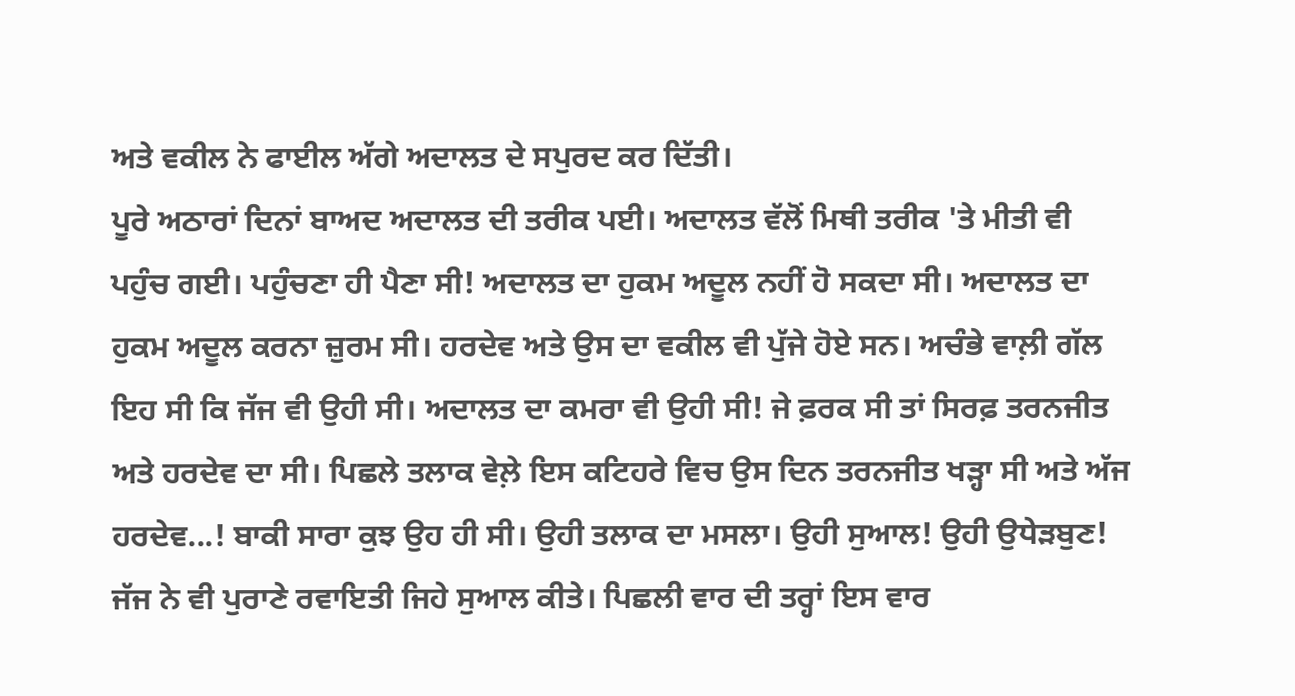ਅਤੇ ਵਕੀਲ ਨੇ ਫਾਈਲ ਅੱਗੇ ਅਦਾਲਤ ਦੇ ਸਪੁਰਦ ਕਰ ਦਿੱਤੀ।
ਪੂਰੇ ਅਠਾਰਾਂ ਦਿਨਾਂ ਬਾਅਦ ਅਦਾਲਤ ਦੀ ਤਰੀਕ ਪਈ। ਅਦਾਲਤ ਵੱਲੋਂ ਮਿਥੀ ਤਰੀਕ 'ਤੇ ਮੀਤੀ ਵੀ ਪਹੁੰਚ ਗਈ। ਪਹੁੰਚਣਾ ਹੀ ਪੈਣਾ ਸੀ! ਅਦਾਲਤ ਦਾ ਹੁਕਮ ਅਦੂਲ ਨਹੀਂ ਹੋ ਸਕਦਾ ਸੀ। ਅਦਾਲਤ ਦਾ ਹੁਕਮ ਅਦੂਲ ਕਰਨਾ ਜ਼ੁਰਮ ਸੀ। ਹਰਦੇਵ ਅਤੇ ਉਸ ਦਾ ਵਕੀਲ ਵੀ ਪੁੱਜੇ ਹੋਏ ਸਨ। ਅਚੰਭੇ ਵਾਲ਼ੀ ਗੱਲ ਇਹ ਸੀ ਕਿ ਜੱਜ ਵੀ ਉਹੀ ਸੀ। ਅਦਾਲਤ ਦਾ ਕਮਰਾ ਵੀ ਉਹੀ ਸੀ! ਜੇ ਫ਼ਰਕ ਸੀ ਤਾਂ ਸਿਰਫ਼ ਤਰਨਜੀਤ ਅਤੇ ਹਰਦੇਵ ਦਾ ਸੀ। ਪਿਛਲੇ ਤਲਾਕ ਵੇਲ਼ੇ ਇਸ ਕਟਿਹਰੇ ਵਿਚ ਉਸ ਦਿਨ ਤਰਨਜੀਤ ਖੜ੍ਹਾ ਸੀ ਅਤੇ ਅੱਜ ਹਰਦੇਵ...! ਬਾਕੀ ਸਾਰਾ ਕੁਝ ਉਹ ਹੀ ਸੀ। ਉਹੀ ਤਲਾਕ ਦਾ ਮਸਲਾ। ਉਹੀ ਸੁਆਲ! ਉਹੀ ਉਧੇੜਬੁਣ! ਜੱਜ ਨੇ ਵੀ ਪੁਰਾਣੇ ਰਵਾਇਤੀ ਜਿਹੇ ਸੁਆਲ ਕੀਤੇ। ਪਿਛਲੀ ਵਾਰ ਦੀ ਤਰ੍ਹਾਂ ਇਸ ਵਾਰ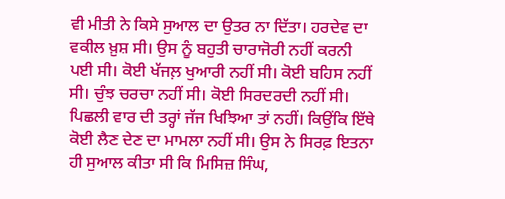ਵੀ ਮੀਤੀ ਨੇ ਕਿਸੇ ਸੁਆਲ ਦਾ ਉਤਰ ਨਾ ਦਿੱਤਾ। ਹਰਦੇਵ ਦਾ ਵਕੀਲ ਖ਼ੁਸ਼ ਸੀ। ਉਸ ਨੂੰ ਬਹੁਤੀ ਚਾਰਾਜੋਰੀ ਨਹੀਂ ਕਰਨੀ ਪਈ ਸੀ। ਕੋਈ ਖੱਜਲ਼ ਖੁਆਰੀ ਨਹੀਂ ਸੀ। ਕੋਈ ਬਹਿਸ ਨਹੀਂ ਸੀ। ਚੁੰਝ ਚਰਚਾ ਨਹੀਂ ਸੀ। ਕੋਈ ਸਿਰਦਰਦੀ ਨਹੀਂ ਸੀ। ਪਿਛਲੀ ਵਾਰ ਦੀ ਤਰ੍ਹਾਂ ਜੱਜ ਖਿਝਿਆ ਤਾਂ ਨਹੀਂ। ਕਿਉਂਕਿ ਇੱਥੇ ਕੋਈ ਲੈਣ ਦੇਣ ਦਾ ਮਾਮਲਾ ਨਹੀਂ ਸੀ। ਉਸ ਨੇ ਸਿਰਫ਼ ਇਤਨਾ ਹੀ ਸੁਆਲ ਕੀਤਾ ਸੀ ਕਿ ਮਿਸਿਜ਼ ਸਿੰਘ,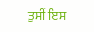ਤੁਸੀਂ ਇਸ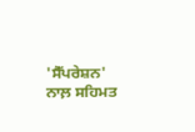'ਸੈੱਪਰੇਸ਼ਨ' ਨਾਲ਼ ਸਹਿਮਤ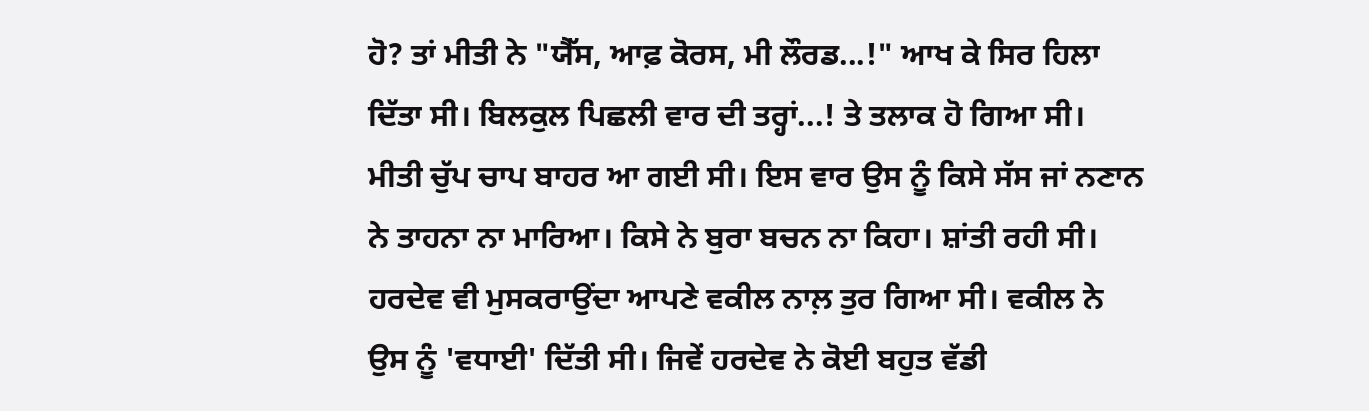ਹੋ? ਤਾਂ ਮੀਤੀ ਨੇ "ਯੈੱਸ, ਆਫ਼ ਕੋਰਸ, ਮੀ ਲੌਰਡ...!" ਆਖ ਕੇ ਸਿਰ ਹਿਲਾ ਦਿੱਤਾ ਸੀ। ਬਿਲਕੁਲ ਪਿਛਲੀ ਵਾਰ ਦੀ ਤਰ੍ਹਾਂ...! ਤੇ ਤਲਾਕ ਹੋ ਗਿਆ ਸੀ। ਮੀਤੀ ਚੁੱਪ ਚਾਪ ਬਾਹਰ ਆ ਗਈ ਸੀ। ਇਸ ਵਾਰ ਉਸ ਨੂੰ ਕਿਸੇ ਸੱਸ ਜਾਂ ਨਣਾਨ ਨੇ ਤਾਹਨਾ ਨਾ ਮਾਰਿਆ। ਕਿਸੇ ਨੇ ਬੁਰਾ ਬਚਨ ਨਾ ਕਿਹਾ। ਸ਼ਾਂਤੀ ਰਹੀ ਸੀ। ਹਰਦੇਵ ਵੀ ਮੁਸਕਰਾਉਂਦਾ ਆਪਣੇ ਵਕੀਲ ਨਾਲ਼ ਤੁਰ ਗਿਆ ਸੀ। ਵਕੀਲ ਨੇ ਉਸ ਨੂੰ 'ਵਧਾਈ' ਦਿੱਤੀ ਸੀ। ਜਿਵੇਂ ਹਰਦੇਵ ਨੇ ਕੋਈ ਬਹੁਤ ਵੱਡੀ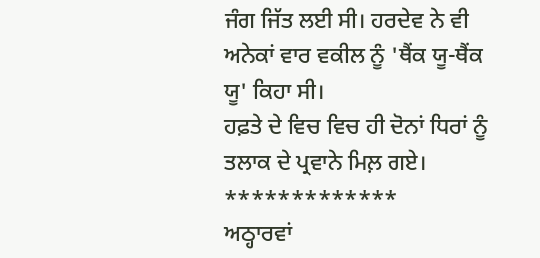ਜੰਗ ਜਿੱਤ ਲਈ ਸੀ। ਹਰਦੇਵ ਨੇ ਵੀ ਅਨੇਕਾਂ ਵਾਰ ਵਕੀਲ ਨੂੰ 'ਥੈਂਕ ਯੂ-ਥੈਂਕ ਯੂ' ਕਿਹਾ ਸੀ।
ਹਫ਼ਤੇ ਦੇ ਵਿਚ ਵਿਚ ਹੀ ਦੋਨਾਂ ਧਿਰਾਂ ਨੂੰ ਤਲਾਕ ਦੇ ਪ੍ਰਵਾਨੇ ਮਿਲ਼ ਗਏ।
*************
ਅਠ੍ਹਾਰਵਾਂ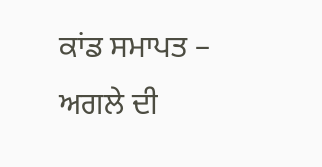ਕਾਂਡ ਸਮਾਪਤ – ਅਗਲੇ ਦੀ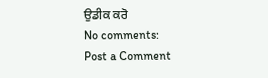ਉਡੀਕ ਕਰੋ
No comments:
Post a Comment